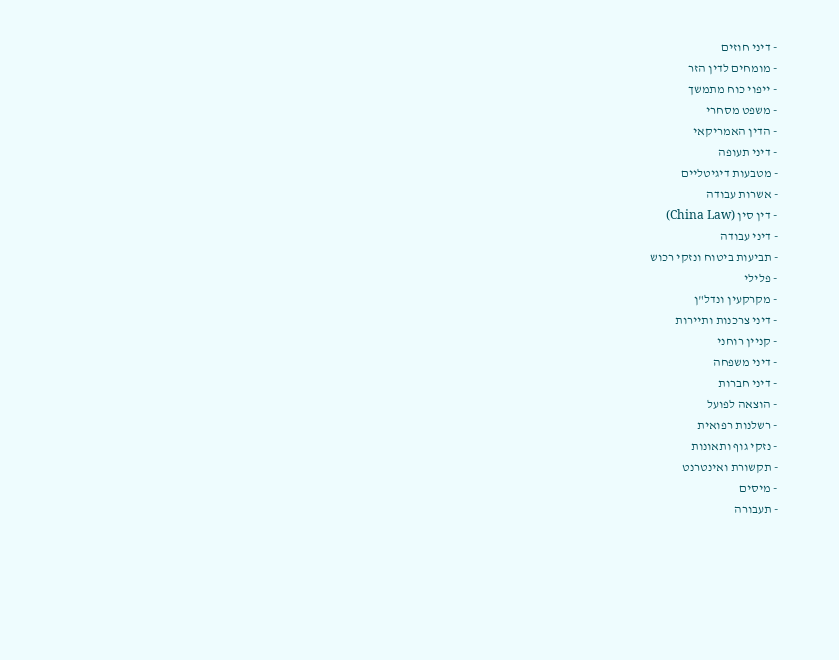- דיני חוזים
- מומחים לדין הזר
- ייפוי כוח מתמשך
- משפט מסחרי
- הדין האמריקאי
- דיני תעופה
- מטבעות דיגיטליים
- אשרות עבודה
- דין סין (China Law)
- דיני עבודה
- תביעות ביטוח ונזקי רכוש
- פלילי
- מקרקעין ונדל"ן
- דיני צרכנות ותיירות
- קניין רוחני
- דיני משפחה
- דיני חברות
- הוצאה לפועל
- רשלנות רפואית
- נזקי גוף ותאונות
- תקשורת ואינטרנט
- מיסים
- תעבורה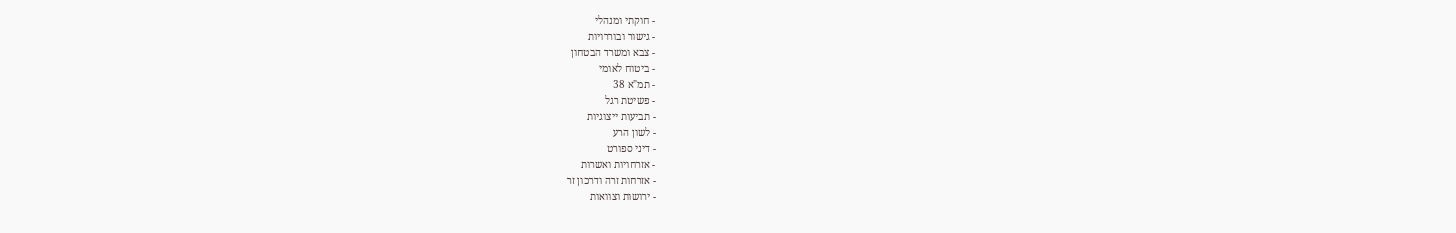- חוקתי ומנהלי
- גישור ובוררויות
- צבא ומשרד הבטחון
- ביטוח לאומי
- תמ"א 38
- פשיטת רגל
- תביעות ייצוגיות
- לשון הרע
- דיני ספורט
- אזרחויות ואשרות
- אזרחות זרה ודרכון זר
- ירושות וצוואות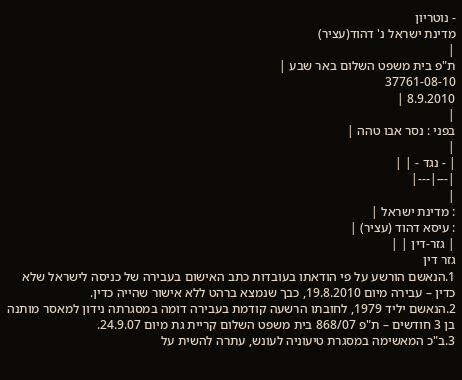- נוטריון
מדינת ישראל נ' דהוד(עציר)
|
ת"פ בית משפט השלום באר שבע |
37761-08-10
8.9.2010 |
|
בפני : נסר אבו טהה |
|
| - נגד - | |
|---|---|
|
: מדינת ישראל |
: עיסא דהוד (עציר) |
| גזר-דין | |
גזר דין
1.הנאשם הורשע על פי הודאתו בעובדות כתב האישום בעבירה של כניסה לישראל שלא כדין – עבירה מיום 19.8.2010, כבך שנמצא ברהט ללא אישור שהייה כדין.
2.הנאשם יליד 1979, לחובתו הרשעה קודמת בעבירה דומה במסגרתה נידון למאסר מותנה בן 3 חודשים – ת"פ 868/07 בית משפט השלום קריית גת מיום 24.9.07.
3.ב"כ המאשימה במסגרת טיעוניה לעונש, עתרה להשית על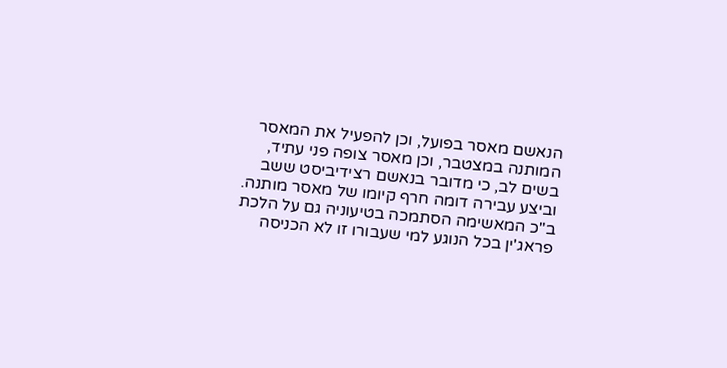הנאשם מאסר בפועל, וכן להפעיל את המאסר המותנה במצטבר, וכן מאסר צופה פני עתיד, בשים לב, כי מדובר בנאשם רצידיביסט ששב וביצע עבירה דומה חרף קיומו של מאסר מותנה.
ב"כ המאשימה הסתמכה בטיעוניה גם על הלכת פראג'ין בכל הנוגע למי שעבורו זו לא הכניסה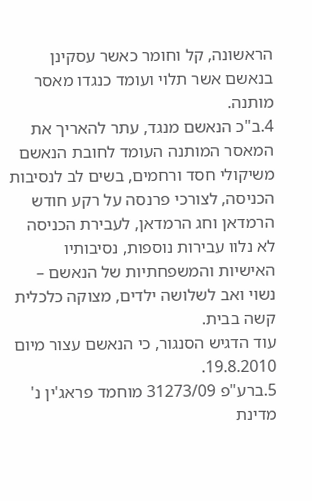הראשונה, קל וחומר כאשר עסקינן בנאשם אשר תלוי ועומד כנגדו מאסר מותנה.
4.ב"כ הנאשם מנגד, עתר להאריך את המאסר המותנה העומד לחובת הנאשם משיקולי חסד ורחמים, בשים לב לנסיבות הכניסה, לצורכי פרנסה על רקע חודש הרמדאן וחג הרמדאן, לעבירת הכניסה לא נלוו עבירות נוספות, נסיבותיו האישיות והמשפחתיות של הנאשם – נשוי ואב לשלושה ילדים, מצוקה כלכלית קשה בבית.
עוד הדגיש הסנגור, כי הנאשם עצור מיום 19.8.2010.
5.ברע"פ 31273/09 מוחמד פראג'ין נ' מדינת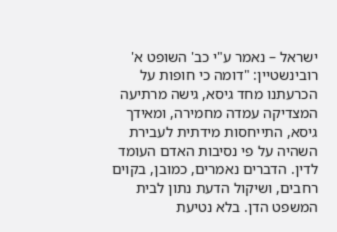ישראל – נאמר ע"י כב' השופט א' רובינשטיין: "דומה כי חופות על הכרעתנו מחד גיסא, גישה מרתיעה המצדיקה עמדה מחמירה, ומאידך גיסא, התייחסות מידתית לעבירת השהיה על פי נסיבות האדם העומד לדין. הדברים נאמרים, כמובן, בקוים רחבים, ושיקול הדעת נתון לבית המשפט הדן. בלא נטיעת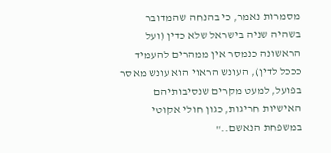מסמרות נאמר, כי בהנחה שהמדובר בשהיה שניה בישראל שלא כדין (ועל הראשונה כנמסר אין ממהרים להעמיד כככל לדין), העונש הראוי הוא עונש מאסר בפועל, למעט מקרים שנסיבותיהם האישיות חריגות, כגון חולי אקוטי במשפחת הנאשם.."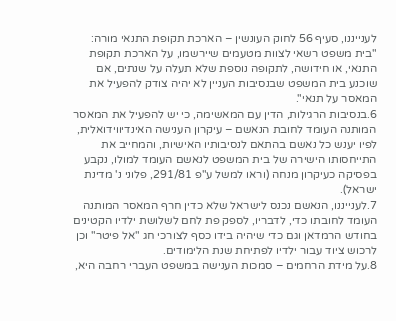לענייננו, סעיף 56 לחוק העונשין – הארכת תקופת התנאי מורה: "בית משפט רשאי לצוות מטעמים שיירשמו, על הארכת תקופת התנאי, או חידושה, לתקופה נוספת שלא תעלה על שנתים, אם שוכנע בית המשפט שבנסיבות העניין לא יהיה צודק להפעיל את המאסר על תנאי".
6.בנסיבות הרגילות, הדין עם המאשימה, כי יש להפעיל את המאסר המותנה העומד לחובת הנאשם – עיקרון הענישה האינדיווידואלית, לפיו יענש כל נאשם בהתאם לנסיבותיו האישיות, והמחייב את התייחסותו הישירה של בית המשפט לנאשם העומד למולו, נקבע בפסיקה כעיקרון מנחה (וראו למשל ע"פ 291/81, פלוני נ' מדינת ישראל).
7.לענייננו, הנאשם נכנס לישראל שלא כדין חרף המאסר המותנה העומד לחובתו כדי, לדבריו, לספק פת לחם לשלושת ילדיו הקטינים בחודש הרמדאן וגם כדי שיהיה בידו כסף לצורכי חג "אל פיטר" וכן לרכוש ציוד עבור ילדיו לפתיחת שנת הלימודים.
8.על מידת הרחמים – סמכות הענישה במשפט העברי רחבה היא,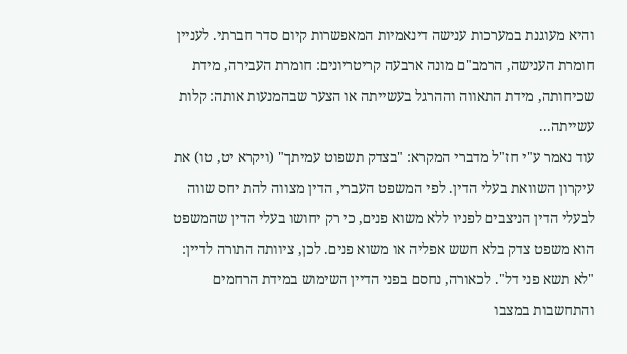והיא מעוגנת במערכות ענישה דינאמיות המאפשרות קיום סדר חברתי. לעניין חומרת הענישה, הרמב"ם מונה ארבעה קריטריונים: חומרת העבירה, מידת שכיחותה, מידת התאווה וההרגל בעשייתה או הצער שבהמנעות אותה: קלות עשייתה...
עוד נאמר ע"י חז"ל מדברי המקרא: "בצדק תשפוט עמיתך" (ויקרא יט, טו) את עיקרון השוואת בעלי הדין. לפי המשפט העברי, הדין מצווה להת יחס שווה לבעלי הדין הניצבים לפניו ללא משוא פנים, כי רק יחושו בעלי הדין שהמשפט הוא משפט צדק בלא חשש אפליה או משוא פנים. לכן, ציוותה התורה לדיין: "לא תשא פני דל". לכאורה, נחסם בפני הדיין השימוש במידת הרחמים והתחשבות במצבו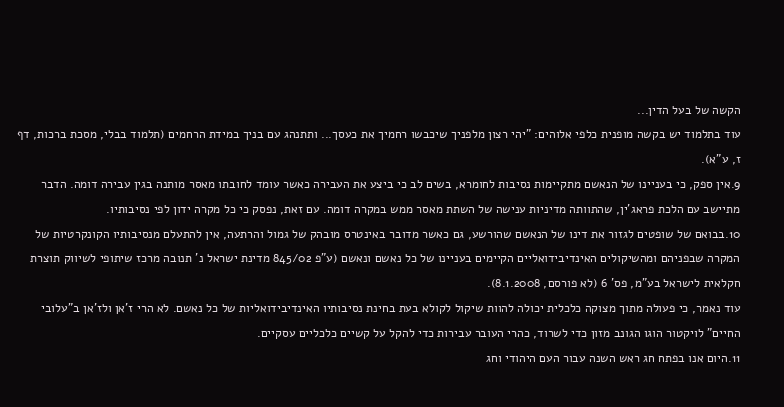הקשה של בעל הדין...
עוד בתלמוד יש בקשה מופנית כלפי אלוהים: "יהי רצון מלפניך שיכבשו רחמיך את כעסך... ותתנהג עם בניך במידת הרחמים (תלמוד בבלי, מסכת ברכות, דף ז, ע"א).
9.אין ספק, כי בעניינו של הנאשם מתקיימות נסיבות לחומרא, בשים לב כי ביצע את העבירה כאשר עומד לחובתו מאסר מותנה בגין עבירה דומה. הדבר מתיישב עם הלכת פראג'ין, שהתוותה מדיניות ענישה של השתת מאסר ממש במקרה דומה. עם זאת, נפסק כי כל מקרה ידון לפי נסיבותיו.
10.בבואם של שופטים לגזור את דינו של הנאשם שהורשע, גם כאשר מדובר באינטרס מובהק של גמול והרתעה, אין להתעלם מנסיבותיו הקונקרטיות של המקרה שבפניהם ומהשיקולים האינדיבידואליים הקיימים בעניינו של כל נאשם ונאשם (ע"פ 845/02 מדינת ישראל נ' תנובה מרכז שיתופי לשיווק תוצרת חקלאית לישראל בע"מ, פס' 6 (לא פורסם, 8.1.2008).
עוד נאמר, כי פעולה מתוך מצוקה כלכלית יכולה להוות שיקול לקולא בעת בחינת נסיבותיו האינדיבידואליות של כל נאשם. לא הרי ז'אן ולז'אן ב"עלובי החיים" לויקטור הוגו הגונב מזון כדי לשרוד, כהרי העובר עבירות כדי להקל על קשיים כלכליים עסקיים.
11.היום אנו בפתח חג ראש השנה עבור העם היהודי וחג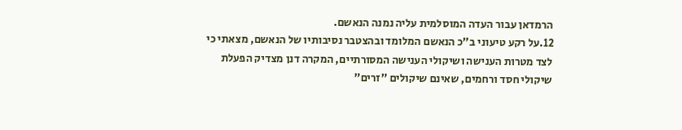הרמדאן עבור העדה המוסלמית עליה נמנה הנאשם.
12.על רקע טיעוני ב"כ הנאשם המלומד ובהצטבר נסיבותיו של הנאשם, מצאתי כי לצד מטרות הענישה ושיקולי הענישה המסורתיים, המקרה דנן מצדיק הפעלת שיקולי חסד ורחמים, שאינם שיקולים "זרים"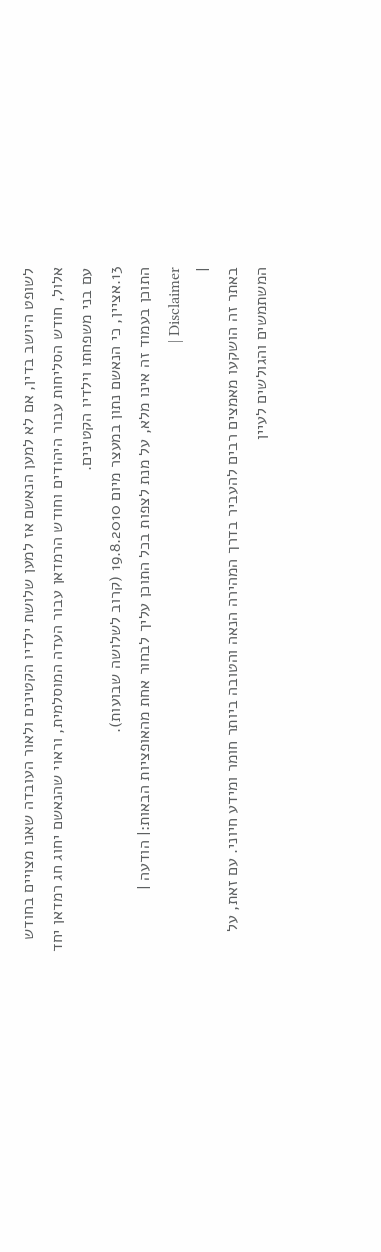לשופט היושב בדין, אם לא למען הנאשם אז למען שלושת ילדיו הקטינים ולאור העובדה שאנו מצויים בחודש אלול, חודש הסליחות עבור היהודים וחודש הרמדאן עבור העדה המוסלמית, וראוי שהנאשם יחוג חג רמדאן יחד עם בני משפחתו וילדיו הקטינים.
13.אציין, כי הנאשם נתון במעצר מיום 19.8.2010 (קרוב לשלושה שבועות).
התוכן בעמוד זה אינו מלא, על מנת לצפות בכל התוכן עליך לבחור אחת מהאופציות הבאות:| הודעה | Disclaimer |
|
באתר זה הושקעו מאמצים רבים להעביר בדרך המהירה הנאה והטובה ביותר חומר ומידע חיוני. עם זאת, על המשתמשים והגולשים לעיין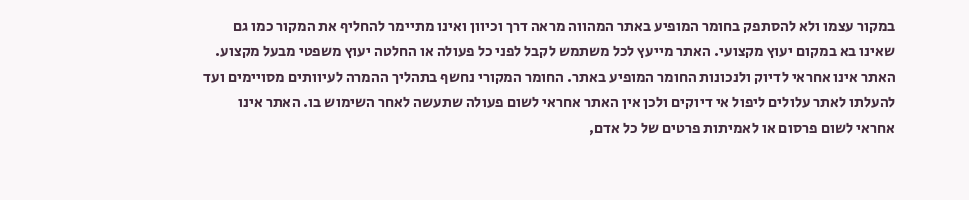במקור עצמו ולא להסתפק בחומר המופיע באתר המהווה מראה דרך וכיוון ואינו מתיימר להחליף את המקור כמו גם שאינו בא במקום יעוץ מקצועי. האתר מייעץ לכל משתמש לקבל לפני כל פעולה או החלטה יעוץ משפטי מבעל מקצוע. האתר אינו אחראי לדיוק ולנכונות החומר המופיע באתר. החומר המקורי נחשף בתהליך ההמרה לעיוותים מסויימים ועד להעלתו לאתר עלולים ליפול אי דיוקים ולכן אין האתר אחראי לשום פעולה שתעשה לאחר השימוש בו. האתר אינו אחראי לשום פרסום או לאמיתות פרטים של כל אדם,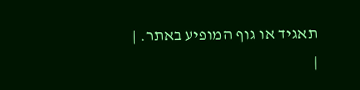תאגיד או גוף המופיע באתר. |
|